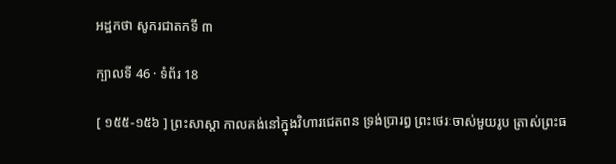អដ្ឋកថា សូករជាតកទី ៣

ក្បាលទី 46 · ទំព័រ 18

[ ១៥៥-១៥៦ ] ព្រះសាស្តា កាលគង់នៅក្នុងវិហារជេតពន ទ្រង់ប្រារព្ធ ព្រះថេរៈចាស់មួយរូប ត្រាស់ព្រះធ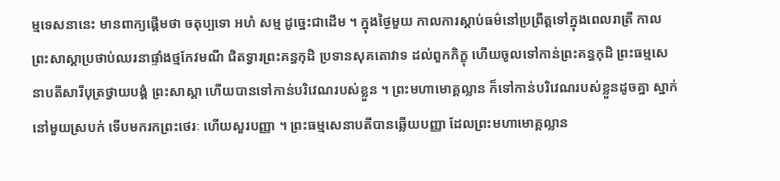ម្មទេសនានេះ មានពាក្យផ្តើមថា ចតុប្បទោ អហំ សម្ម ដូច្នេះជាដើម ។ ក្នុងថ្ងៃមួយ កាលការស្តាប់ធម៌នៅប្រព្រឹត្តទៅក្នុងពេលរាត្រី កាលព្រះសាស្តាប្រថាប់ឈរនាផ្ទាំងថ្មកែវមណី ជិតទ្វារព្រះគន្ធកុដិ ប្រទានសុគតោវាទ ដល់ពួកភិក្ខុ ហើយចូលទៅកាន់ព្រះគន្ធកុដិ ព្រះធម្មសេនាបតីសារីបុត្រថ្វាយបង្គំ ព្រះសាស្តា ហើយបានទៅកាន់បរិវេណរបស់ខ្លួន ។ ព្រះមហាមោគ្គល្លាន ក៏ទៅកាន់បរិវេណរបស់ខ្លួនដូចគ្នា ស្នាក់នៅមួយស្របក់ ទើបមករកព្រះថេរៈ ហើយសួរបញ្ញា ។ ព្រះធម្មសេនាបតីបានឆ្លើយបញ្ញា ដែលព្រះមហាមោគ្គល្លាន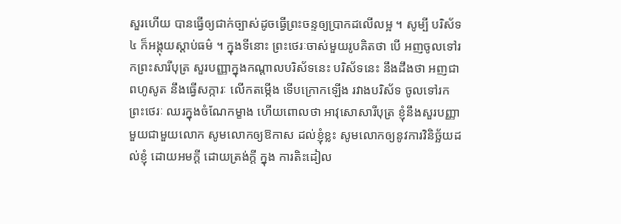សួរហើយ បានធ្វើឲ្យជាក់ច្បាស់ដូចធ្វើព្រះចន្ទឲ្យប្រាកដលើលម្អ ។ សូម្បី បរិស័ទ ៤ ក៏អង្គុយស្តាប់ធម៌ ។ ក្នុងទីនោះ ព្រះថេរៈចាស់មួយរូបគិតថា បើ អញចូលទៅរកព្រះសារីបុត្រ សួរបញ្ញាក្នុងកណ្តាលបរិស័ទនេះ បរិស័ទនេះ នឹងដឹងថា អញជាពហូសូត នឹងធ្វើសក្ការៈ លើកតម្កើង ទើបក្រោកឡើង រវាងបរិស័ទ ចូលទៅរកព្រះថេរៈ ឈរក្នុងចំណែកម្ខាង ហើយពោលថា អាវុសោសារីបុត្រ ខ្ញុំនឹងសួរបញ្ញាមួយជាមួយលោក សូមលោកឲ្យឱកាស ដល់ខ្ញុំខ្លះ សូមលោកឲ្យនូវការវិនិច្ឆ័យដល់ខ្ញុំ ដោយអមក្តី ដោយត្រង់ក្តី ក្នុង ការតិះដៀល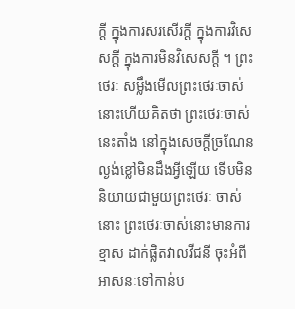ក្តី ក្នុងការសរសើរក្តី ក្នុងការវិសេសក្តី ក្នុងការមិនវិសេសក្តី ។ ព្រះថេរៈ សម្លឹងមើលព្រះថេរៈចាស់នោះហើយគិតថា ព្រះថេរៈចាស់នេះតាំង នៅក្នុងសេចក្តីច្រណែន ល្ងង់ខ្លៅមិនដឹងអ្វីឡើយ ទើបមិននិយាយជាមួយព្រះថេរៈ ចាស់នោះ ព្រះថេរៈចាស់នោះមានការខ្មាស ដាក់ផ្លិតវាលវីជនី ចុះអំពី អាសនៈទៅកាន់ប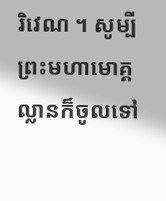រិវេណ ។ សូម្បីព្រះមហាមោគ្គល្លានក៏ចូលទៅ